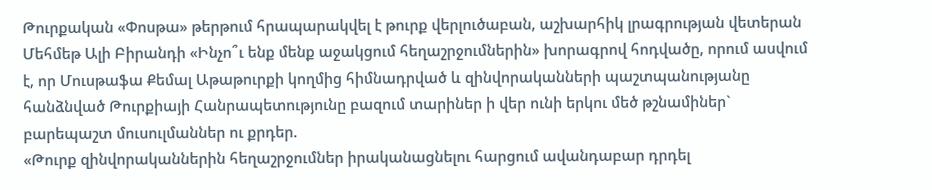Թուրքական «Փոսթա» թերթում հրապարակվել է թուրք վերլուծաբան, աշխարհիկ լրագրության վետերան Մեհմեթ Ալի Բիրանդի «Ինչո՞ւ ենք մենք աջակցում հեղաշրջումներին» խորագրով հոդվածը, որում ասվում է, որ Մուսթաֆա Քեմալ Աթաթուրքի կողմից հիմնադրված և զինվորականների պաշտպանությանը հանձնված Թուրքիայի Հանրապետությունը բազում տարիներ ի վեր ունի երկու մեծ թշնամիներ` բարեպաշտ մուսուլմաններ ու քրդեր.
«Թուրք զինվորականներին հեղաշրջումներ իրականացնելու հարցում ավանդաբար դրդել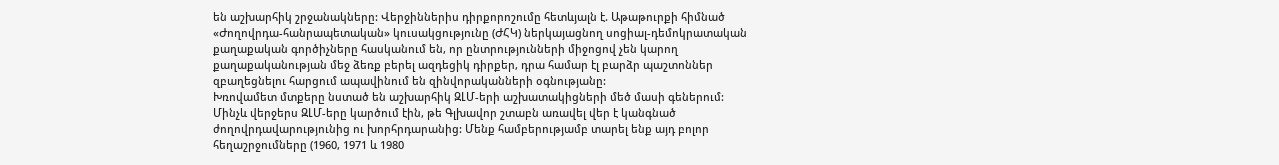են աշխարհիկ շրջանակները: Վերջիններիս դիրքորոշումը հետևյալն է. Աթաթուրքի հիմնած «Ժողովրդա-հանրապետական» կուսակցությունը (ԺՀԿ) ներկայացնող սոցիալ-դեմոկրատական քաղաքական գործիչները հասկանում են, որ ընտրությունների միջոցով չեն կարող քաղաքականության մեջ ձեռք բերել ազդեցիկ դիրքեր, դրա համար էլ բարձր պաշտոններ զբաղեցնելու հարցում ապավինում են զինվորականների օգնությանը:
Խռովամետ մտքերը նստած են աշխարհիկ ԶԼՄ-երի աշխատակիցների մեծ մասի գեներում: Մինչև վերջերս ԶԼՄ-երը կարծում էին, թե Գլխավոր շտաբն առավել վեր է կանգնած ժողովրդավարությունից ու խորհրդարանից: Մենք համբերությամբ տարել ենք այդ բոլոր հեղաշրջումները (1960, 1971 և 1980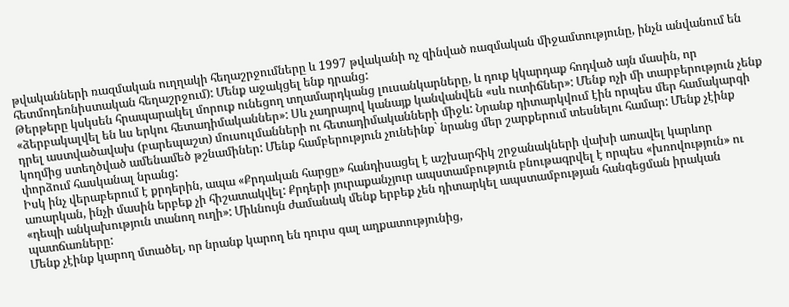թվականների ռազմական ուղղակի հեղաշրջումները և 1997 թվականի ոչ զինված ռազմական միջամտությունը, ինչն անվանում են հետմոդեռնիստական հեղաշրջում): Մենք աջակցել ենք դրանց:
Թերթերը կսկսեն հրապարակել մորուք ունեցող տղամարդկանց լուսանկարները, և դուք կկարդաք հոդված այն մասին, որ «ձերբակալվել են ևս երկու հետադիմականներ»: Սև չադրայով կանայք կանվանվեն «սև ուտիճներ»: Մենք ոչի մի տարբերություն չենք դրել աստվածավախ (բարեպաշտ) մուսուլմանների ու հետադիմականների միջև: Նրանք դիտարկվում էին որպես մեր համակարգի կողմից ստեղծված ամենամեծ թշնամիներ: Մենք համբերություն չունեինք` նրանց մեր շարքերում տեսնելու համար: Մենք չէինք փորձում հասկանալ նրանց:
Իսկ ինչ վերաբերում է քրդերին, ապա «Քրդական հարցը» հանդիսացել է աշխարհիկ շրջանակների վախի առավել կարևոր առարկան, ինչի մասին երբեք չի հիշատակվել: Քրդերի յուրաքանչյուր ապստամբություն բնութագրվել է որպես «խռովություն» ու «դեպի անկախություն տանող ուղի»: Միևնույն ժամանակ մենք երբեք չեն դիտարկել ապստամբության հանգեցման իրական պատճառները:
Մենք չէինք կարող մտածել, որ նրանք կարող են դուրս գալ աղքատությունից,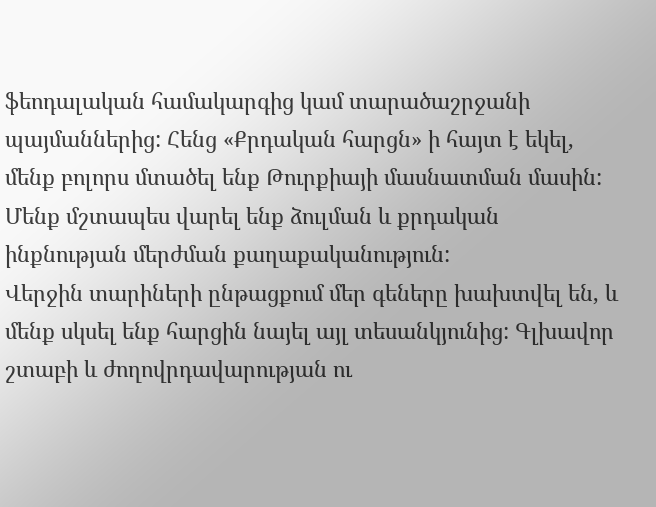ֆեոդալական համակարգից կամ տարածաշրջանի պայմաններից: Հենց «Քրդական հարցն» ի հայտ է եկել, մենք բոլորս մտածել ենք Թուրքիայի մասնատման մասին: Մենք մշտապես վարել ենք ձուլման և քրդական ինքնության մերժման քաղաքականություն:
Վերջին տարիների ընթացքում մեր գեները խախտվել են, և մենք սկսել ենք հարցին նայել այլ տեսանկյունից: Գլխավոր շտաբի և ժողովրդավարության ու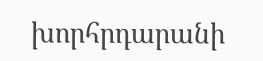խորհրդարանի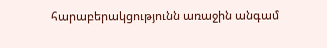հարաբերակցությունն առաջին անգամ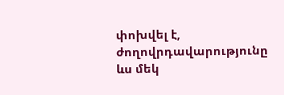փոխվել է, ժողովրդավարությունը ևս մեկ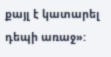քայլ է կատարել դեպի առաջ»: